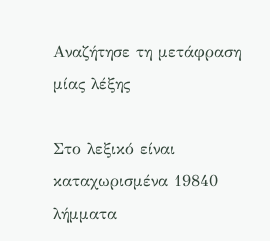Αναζήτησε τη μετάφραση μίας λέξης

Στο λεξικό είναι καταχωρισμένα 19840 λήμματα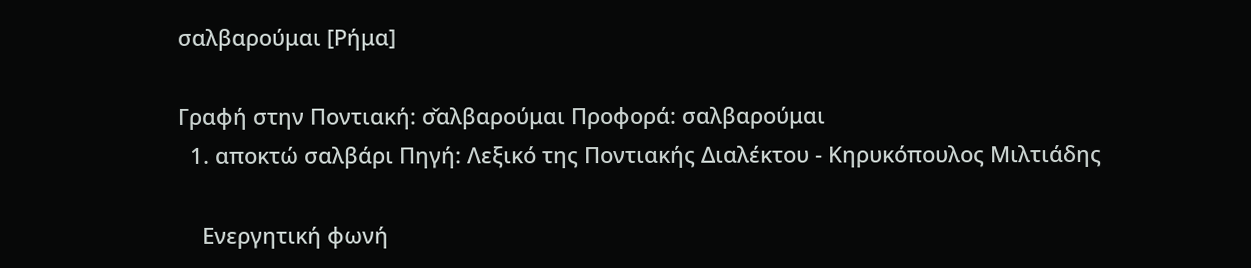σαλβαρούμαι [Ρήμα]

Γραφή στην Ποντιακή: σ̌αλβαρούμαι Προφορά: σαλβαρούμαι
  1. αποκτώ σαλβάρι Πηγή: Λεξικό της Ποντιακής Διαλέκτου - Κηρυκόπουλος Μιλτιάδης

    Ενεργητική φωνή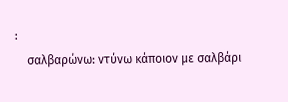:
    σαλβαρώνω: ντύνω κάποιον με σαλβάρι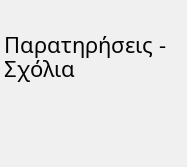Παρατηρήσεις - Σχόλια